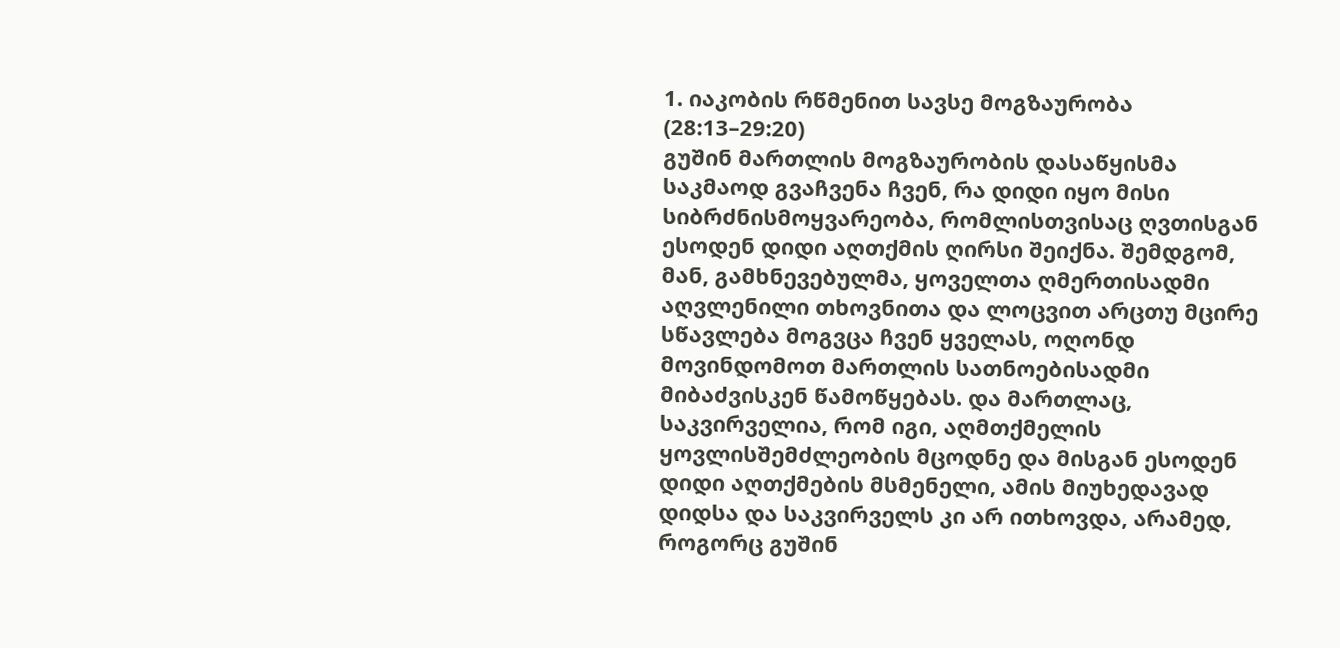1. იაკობის რწმენით სავსე მოგზაურობა (28:13–29:20)
გუშინ მართლის მოგზაურობის დასაწყისმა საკმაოდ გვაჩვენა ჩვენ, რა დიდი იყო მისი სიბრძნისმოყვარეობა, რომლისთვისაც ღვთისგან ესოდენ დიდი აღთქმის ღირსი შეიქნა. შემდგომ, მან, გამხნევებულმა, ყოველთა ღმერთისადმი აღვლენილი თხოვნითა და ლოცვით არცთუ მცირე სწავლება მოგვცა ჩვენ ყველას, ოღონდ მოვინდომოთ მართლის სათნოებისადმი მიბაძვისკენ წამოწყებას. და მართლაც, საკვირველია, რომ იგი, აღმთქმელის ყოვლისშემძლეობის მცოდნე და მისგან ესოდენ დიდი აღთქმების მსმენელი, ამის მიუხედავად დიდსა და საკვირველს კი არ ითხოვდა, არამედ, როგორც გუშინ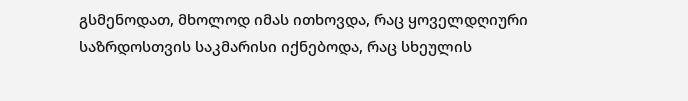გსმენოდათ, მხოლოდ იმას ითხოვდა, რაც ყოველდღიური საზრდოსთვის საკმარისი იქნებოდა, რაც სხეულის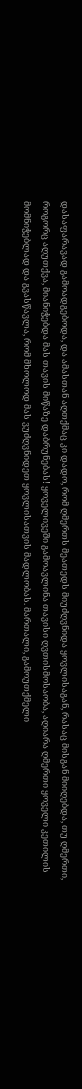დასაფარავად გამოადგებოდა, და ამასთან აღთქმაც კი დადო, რომ ღმერთს მეათედს მიუძღვნიდა ყოვლისაგან, რასაც მისგან მიიღებდა, თუ ღმერთი, როგორც აღუთქვა, მიანიჭებდა მას თავის მიწაზე დაბრუნებას! ყოველივეში გამოავლინა თავისი ღვთისმოსაობა, აღიარა ღმერთი ყოველი კეთილის მომნიჭებლად და გვასწავლა, რომ მხოლოდ მას ვუძღვნიდეთ ყოვლისათვის მადლობას. მართალი, გამოუთქმელი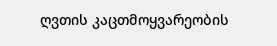ღვთის კაცთმოყვარეობის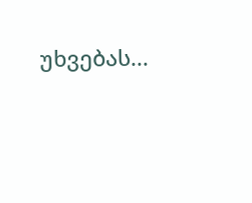უხვებას...